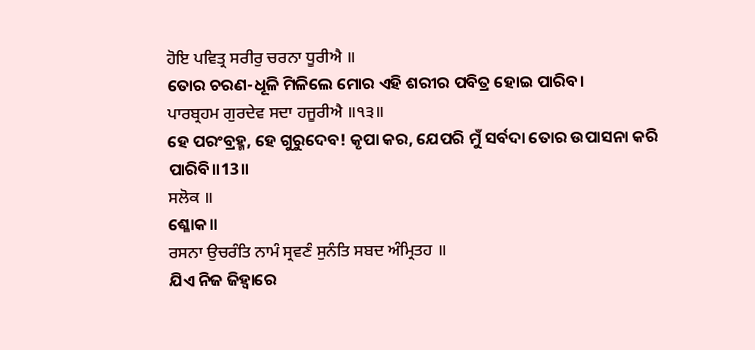ਹੋਇ ਪਵਿਤ੍ਰ ਸਰੀਰੁ ਚਰਨਾ ਧੂਰੀਐ ॥
ତୋର ଚରଣ-ଧୂଳି ମିଳିଲେ ମୋର ଏହି ଶରୀର ପବିତ୍ର ହୋଇ ପାରିବ।
ਪਾਰਬ੍ਰਹਮ ਗੁਰਦੇਵ ਸਦਾ ਹਜੂਰੀਐ ॥੧੩॥
ହେ ପରଂବ୍ରହ୍ମ, ହେ ଗୁରୁଦେବ! କୃପା କର, ଯେପରି ମୁଁ ସର୍ବଦା ତୋର ଉପାସନା କରି ପାରିବି॥13॥
ਸਲੋਕ ॥
ଶ୍ଳୋକ॥
ਰਸਨਾ ਉਚਰੰਤਿ ਨਾਮੰ ਸ੍ਰਵਣੰ ਸੁਨੰਤਿ ਸਬਦ ਅੰਮ੍ਰਿਤਹ ॥
ଯିଏ ନିଜ ଜିହ୍ଵାରେ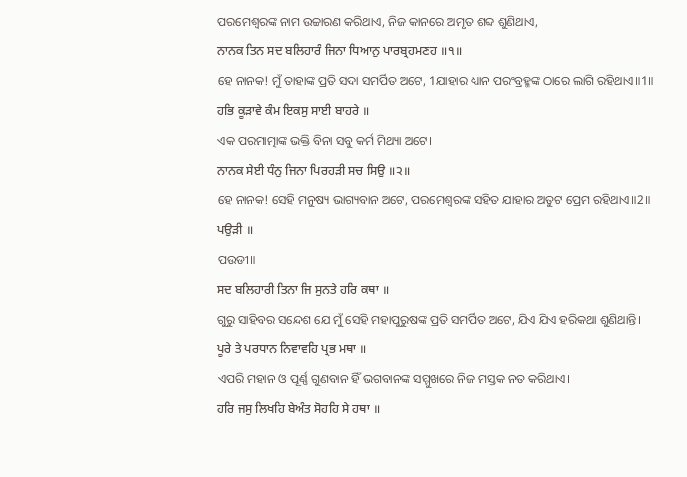ପରମେଶ୍ଵରଙ୍କ ନାମ ଉଚ୍ଚାରଣ କରିଥାଏ, ନିଜ କାନରେ ଅମୃତ ଶବ୍ଦ ଶୁଣିଥାଏ,
ਨਾਨਕ ਤਿਨ ਸਦ ਬਲਿਹਾਰੰ ਜਿਨਾ ਧਿਆਨੁ ਪਾਰਬ੍ਰਹਮਣਹ ॥੧॥
ହେ ନାନକ! ମୁଁ ତାହାଙ୍କ ପ୍ରତି ସଦା ସମର୍ପିତ ଅଟେ, 1ଯାହାର ଧ୍ୟାନ ପରଂବ୍ରହ୍ମଙ୍କ ଠାରେ ଲାଗି ରହିଥାଏ॥1॥
ਹਭਿ ਕੂੜਾਵੇ ਕੰਮ ਇਕਸੁ ਸਾਈ ਬਾਹਰੇ ॥
ଏକ ପରମାତ୍ମାଙ୍କ ଭକ୍ତି ବିନା ସବୁ କର୍ମ ମିଥ୍ୟା ଅଟେ।
ਨਾਨਕ ਸੇਈ ਧੰਨੁ ਜਿਨਾ ਪਿਰਹੜੀ ਸਚ ਸਿਉ ॥੨॥
ହେ ନାନକ! ସେହି ମନୁଷ୍ୟ ଭାଗ୍ୟବାନ ଅଟେ, ପରମେଶ୍ଵରଙ୍କ ସହିତ ଯାହାର ଅତୁଟ ପ୍ରେମ ରହିଥାଏ॥2॥
ਪਉੜੀ ॥
ପଉଡୀ॥
ਸਦ ਬਲਿਹਾਰੀ ਤਿਨਾ ਜਿ ਸੁਨਤੇ ਹਰਿ ਕਥਾ ॥
ଗୁରୁ ସାହିବର ସନ୍ଦେଶ ଯେ ମୁଁ ସେହି ମହାପୁରୁଷଙ୍କ ପ୍ରତି ସମର୍ପିତ ଅଟେ, ଯିଏ ଯିଏ ହରିକଥା ଶୁଣିଥାନ୍ତି।
ਪੂਰੇ ਤੇ ਪਰਧਾਨ ਨਿਵਾਵਹਿ ਪ੍ਰਭ ਮਥਾ ॥
ଏପରି ମହାନ ଓ ପୂର୍ଣ୍ଣ ଗୁଣବାନ ହିଁ ଭଗବାନଙ୍କ ସମ୍ମୁଖରେ ନିଜ ମସ୍ତକ ନତ କରିଥାଏ।
ਹਰਿ ਜਸੁ ਲਿਖਹਿ ਬੇਅੰਤ ਸੋਹਹਿ ਸੇ ਹਥਾ ॥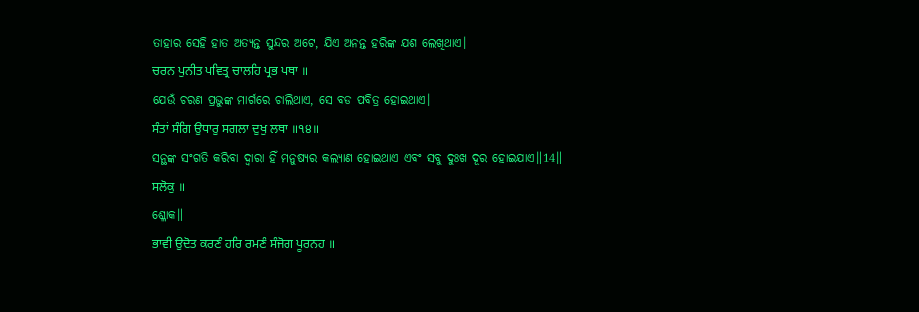ତାହାର ସେହି ହାତ ଅତ୍ୟନ୍ତ ସୁନ୍ଦର ଅଟେ, ଯିଏ ଅନନ୍ତ ହରିଙ୍କ ଯଶ ଲେଖିଥାଏ।
ਚਰਨ ਪੁਨੀਤ ਪਵਿਤ੍ਰ ਚਾਲਹਿ ਪ੍ਰਭ ਪਥਾ ॥
ଯେଉଁ ଚରଣ ପ୍ରଭୁଙ୍କ ମାର୍ଗରେ ଚାଲିଥାଏ, ସେ ବଡ ପବିତ୍ର ହୋଇଥାଏ।
ਸੰਤਾਂ ਸੰਗਿ ਉਧਾਰੁ ਸਗਲਾ ਦੁਖੁ ਲਥਾ ॥੧੪॥
ସନ୍ଥଙ୍କ ସଂଗତି କରିବା ଦ୍ଵାରା ହିଁ ମନୁଷ୍ୟର କଲ୍ୟାଣ ହୋଇଥାଏ ଏବଂ ସବୁ ଦୁଃଖ ଦୂର ହୋଇଯାଏ॥14॥
ਸਲੋਕੁ ॥
ଶ୍ଳୋକ॥
ਭਾਵੀ ਉਦੋਤ ਕਰਣੰ ਹਰਿ ਰਮਣੰ ਸੰਜੋਗ ਪੂਰਨਹ ॥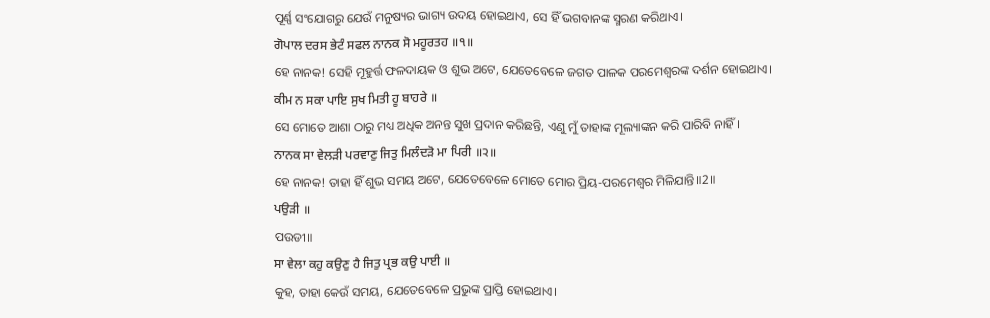ପୂର୍ଣ୍ଣ ସଂଯୋଗରୁ ଯେଉଁ ମନୁଷ୍ୟର ଭାଗ୍ୟ ଉଦୟ ହୋଇଥାଏ, ସେ ହିଁ ଭଗବାନଙ୍କ ସ୍ମରଣ କରିଥାଏ।
ਗੋਪਾਲ ਦਰਸ ਭੇਟੰ ਸਫਲ ਨਾਨਕ ਸੋ ਮਹੂਰਤਹ ॥੧॥
ହେ ନାନକ! ସେହି ମୂହୁର୍ତ୍ତ ଫଳଦାୟକ ଓ ଶୁଭ ଅଟେ, ଯେତେବେଳେ ଜଗତ ପାଳକ ପରମେଶ୍ଵରଙ୍କ ଦର୍ଶନ ହୋଇଥାଏ।
ਕੀਮ ਨ ਸਕਾ ਪਾਇ ਸੁਖ ਮਿਤੀ ਹੂ ਬਾਹਰੇ ॥
ସେ ମୋତେ ଆଶା ଠାରୁ ମଧ୍ୟ ଅଧିକ ଅନନ୍ତ ସୁଖ ପ୍ରଦାନ କରିଛନ୍ତି, ଏଣୁ ମୁଁ ତାହାଙ୍କ ମୂଲ୍ୟାଙ୍କନ କରି ପାରିବି ନାହିଁ।
ਨਾਨਕ ਸਾ ਵੇਲੜੀ ਪਰਵਾਣੁ ਜਿਤੁ ਮਿਲੰਦੜੋ ਮਾ ਪਿਰੀ ॥੨॥
ହେ ନାନକ! ତାହା ହିଁ ଶୁଭ ସମୟ ଅଟେ, ଯେତେବେଳେ ମୋତେ ମୋର ପ୍ରିୟ-ପରମେଶ୍ଵର ମିଳିଯାନ୍ତି॥2॥
ਪਉੜੀ ॥
ପଉଡୀ॥
ਸਾ ਵੇਲਾ ਕਹੁ ਕਉਣੁ ਹੈ ਜਿਤੁ ਪ੍ਰਭ ਕਉ ਪਾਈ ॥
କୁହ, ତାହା କେଉଁ ସମୟ, ଯେତେବେଳେ ପ୍ରଭୁଙ୍କ ପ୍ରାପ୍ତି ହୋଇଥାଏ।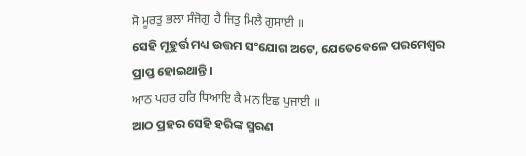ਸੋ ਮੂਰਤੁ ਭਲਾ ਸੰਜੋਗੁ ਹੈ ਜਿਤੁ ਮਿਲੈ ਗੁਸਾਈ ॥
ସେହି ମୂହୁର୍ତ୍ତ ମଧ୍ୟ ଉତ୍ତମ ସଂଯୋଗ ଅଟେ, ଯେତେବେଳେ ପରମେଶ୍ଵର ପ୍ରାପ୍ତ ହୋଇଥାନ୍ତି।
ਆਠ ਪਹਰ ਹਰਿ ਧਿਆਇ ਕੈ ਮਨ ਇਛ ਪੁਜਾਈ ॥
ଆଠ ପ୍ରହର ସେହି ହରିଙ୍କ ସ୍ମରଣ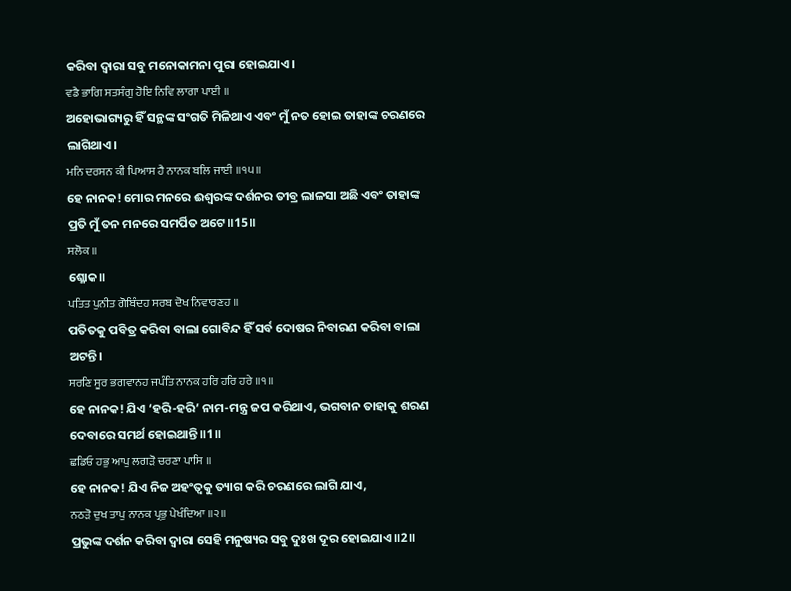କରିବା ଦ୍ଵାରା ସବୁ ମନୋକାମନା ପୁରା ହୋଇଯାଏ।
ਵਡੈ ਭਾਗਿ ਸਤਸੰਗੁ ਹੋਇ ਨਿਵਿ ਲਾਗਾ ਪਾਈ ॥
ଅହୋଭାଗ୍ୟରୁ ହିଁ ସନ୍ଥଙ୍କ ସଂଗତି ମିଳିଥାଏ ଏବଂ ମୁଁ ନତ ହୋଇ ତାହାଙ୍କ ଚରଣରେ ଲାଗିଥାଏ।
ਮਨਿ ਦਰਸਨ ਕੀ ਪਿਆਸ ਹੈ ਨਾਨਕ ਬਲਿ ਜਾਈ ॥੧੫॥
ହେ ନାନକ! ମୋର ମନରେ ଈଶ୍ବରଙ୍କ ଦର୍ଶନର ତୀବ୍ର ଲାଳସା ଅଛି ଏବଂ ତାହାଙ୍କ ପ୍ରତି ମୁଁ ତନ ମନରେ ସମର୍ପିତ ଅଟେ॥15॥
ਸਲੋਕ ॥
ଶ୍ଳୋକ॥
ਪਤਿਤ ਪੁਨੀਤ ਗੋਬਿੰਦਹ ਸਰਬ ਦੋਖ ਨਿਵਾਰਣਹ ॥
ପତିତକୁ ପବିତ୍ର କରିବା ବାଲା ଗୋବିନ୍ଦ ହିଁ ସର୍ବ ଦୋଷର ନିବାରଣ କରିବା ବାଲା ଅଟନ୍ତି।
ਸਰਣਿ ਸੂਰ ਭਗਵਾਨਹ ਜਪੰਤਿ ਨਾਨਕ ਹਰਿ ਹਰਿ ਹਰੇ ॥੧॥
ହେ ନାନକ! ଯିଏ ‘ହରି-ହରି’ ନାମ-ମନ୍ତ୍ର ଜପ କରିଥାଏ, ଭଗବାନ ତାହାକୁ ଶରଣ ଦେବାରେ ସମର୍ଥ ହୋଇଥାନ୍ତି॥1॥
ਛਡਿਓ ਹਭੁ ਆਪੁ ਲਗੜੋ ਚਰਣਾ ਪਾਸਿ ॥
ହେ ନାନକ! ଯିଏ ନିଜ ଅହଂତ୍ଵକୁ ତ୍ୟାଗ କରି ଚରଣରେ ଲାଗି ଯାଏ,
ਨਠੜੋ ਦੁਖ ਤਾਪੁ ਨਾਨਕ ਪ੍ਰਭੁ ਪੇਖੰਦਿਆ ॥੨॥
ପ୍ରଭୁଙ୍କ ଦର୍ଶନ କରିବା ଦ୍ଵାରା ସେହି ମନୁଷ୍ୟର ସବୁ ଦୁଃଖ ଦୂର ହୋଇଯାଏ॥2॥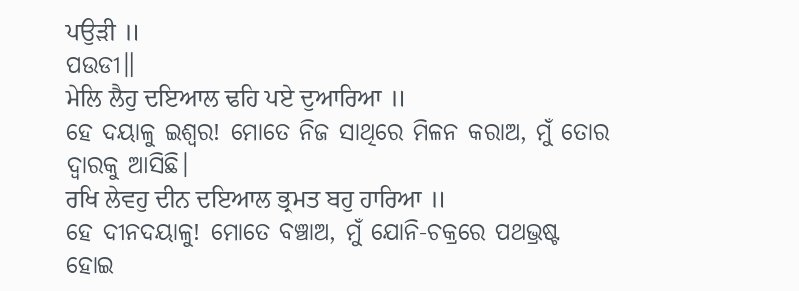ਪਉੜੀ ॥
ପଉଡୀ॥
ਮੇਲਿ ਲੈਹੁ ਦਇਆਲ ਢਹਿ ਪਏ ਦੁਆਰਿਆ ॥
ହେ ଦୟାଳୁ ଇଶ୍ଵର! ମୋତେ ନିଜ ସାଥିରେ ମିଳନ କରାଅ, ମୁଁ ତୋର ଦ୍ଵାରକୁ ଆସିଛି।
ਰਖਿ ਲੇਵਹੁ ਦੀਨ ਦਇਆਲ ਭ੍ਰਮਤ ਬਹੁ ਹਾਰਿਆ ॥
ହେ ଦୀନଦୟାଳୁ! ମୋତେ ବଞ୍ଚାଅ, ମୁଁ ଯୋନି-ଚକ୍ରରେ ପଥଭ୍ରଷ୍ଟ ହୋଇ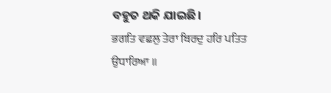ବହୁତ ଥକି ଯାଇଛି।
ਭਗਤਿ ਵਛਲੁ ਤੇਰਾ ਬਿਰਦੁ ਹਰਿ ਪਤਿਤ ਉਧਾਰਿਆ ॥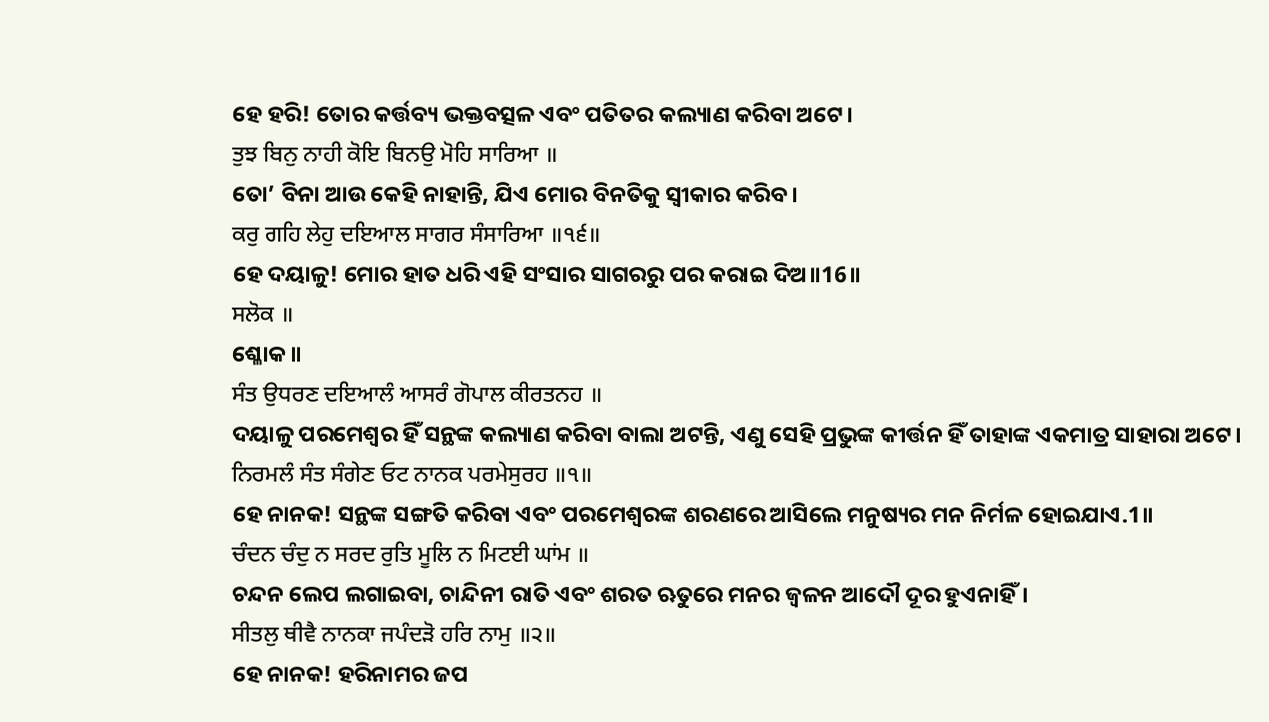ହେ ହରି! ତୋର କର୍ତ୍ତବ୍ୟ ଭକ୍ତବତ୍ସଳ ଏବଂ ପତିତର କଲ୍ୟାଣ କରିବା ଅଟେ।
ਤੁਝ ਬਿਨੁ ਨਾਹੀ ਕੋਇ ਬਿਨਉ ਮੋਹਿ ਸਾਰਿਆ ॥
ତୋ’ ବିନା ଆଉ କେହି ନାହାନ୍ତି, ଯିଏ ମୋର ବିନତିକୁ ସ୍ଵୀକାର କରିବ।
ਕਰੁ ਗਹਿ ਲੇਹੁ ਦਇਆਲ ਸਾਗਰ ਸੰਸਾਰਿਆ ॥੧੬॥
ହେ ଦୟାଳୁ! ମୋର ହାତ ଧରି ଏହି ସଂସାର ସାଗରରୁ ପର କରାଇ ଦିଅ॥16॥
ਸਲੋਕ ॥
ଶ୍ଳୋକ॥
ਸੰਤ ਉਧਰਣ ਦਇਆਲੰ ਆਸਰੰ ਗੋਪਾਲ ਕੀਰਤਨਹ ॥
ଦୟାଳୁ ପରମେଶ୍ଵର ହିଁ ସନ୍ଥଙ୍କ କଲ୍ୟାଣ କରିବା ବାଲା ଅଟନ୍ତି, ଏଣୁ ସେହି ପ୍ରଭୁଙ୍କ କୀର୍ତ୍ତନ ହିଁ ତାହାଙ୍କ ଏକମାତ୍ର ସାହାରା ଅଟେ।
ਨਿਰਮਲੰ ਸੰਤ ਸੰਗੇਣ ਓਟ ਨਾਨਕ ਪਰਮੇਸੁਰਹ ॥੧॥
ହେ ନାନକ! ସନ୍ଥଙ୍କ ସଙ୍ଗତି କରିବା ଏବଂ ପରମେଶ୍ଵରଙ୍କ ଶରଣରେ ଆସିଲେ ମନୁଷ୍ୟର ମନ ନିର୍ମଳ ହୋଇଯାଏ.1॥
ਚੰਦਨ ਚੰਦੁ ਨ ਸਰਦ ਰੁਤਿ ਮੂਲਿ ਨ ਮਿਟਈ ਘਾਂਮ ॥
ଚନ୍ଦନ ଲେପ ଲଗାଇବା, ଚାନ୍ଦିନୀ ରାତି ଏବଂ ଶରତ ଋତୁରେ ମନର ଜ୍ଵଳନ ଆଦୌ ଦୂର ହୁଏନାହିଁ।
ਸੀਤਲੁ ਥੀਵੈ ਨਾਨਕਾ ਜਪੰਦੜੋ ਹਰਿ ਨਾਮੁ ॥੨॥
ହେ ନାନକ! ହରିନାମର ଜପ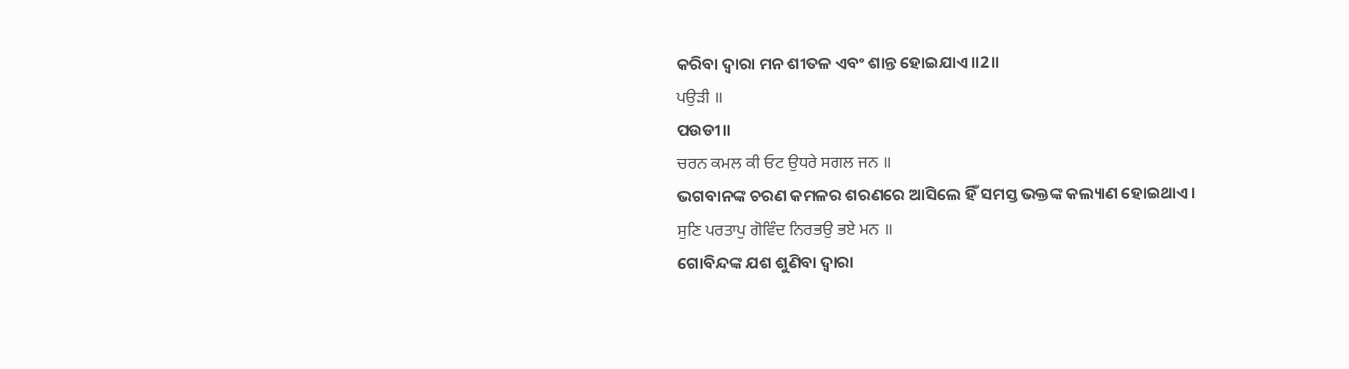କରିବା ଦ୍ଵାରା ମନ ଶୀତଳ ଏବଂ ଶାନ୍ତ ହୋଇଯାଏ॥2॥
ਪਉੜੀ ॥
ପଉଡୀ॥
ਚਰਨ ਕਮਲ ਕੀ ਓਟ ਉਧਰੇ ਸਗਲ ਜਨ ॥
ଭଗବାନଙ୍କ ଚରଣ କମଳର ଶରଣରେ ଆସିଲେ ହିଁ ସମସ୍ତ ଭକ୍ତଙ୍କ କଲ୍ୟାଣ ହୋଇଥାଏ।
ਸੁਣਿ ਪਰਤਾਪੁ ਗੋਵਿੰਦ ਨਿਰਭਉ ਭਏ ਮਨ ॥
ଗୋବିନ୍ଦଙ୍କ ଯଶ ଶୁଣିବା ଦ୍ଵାରା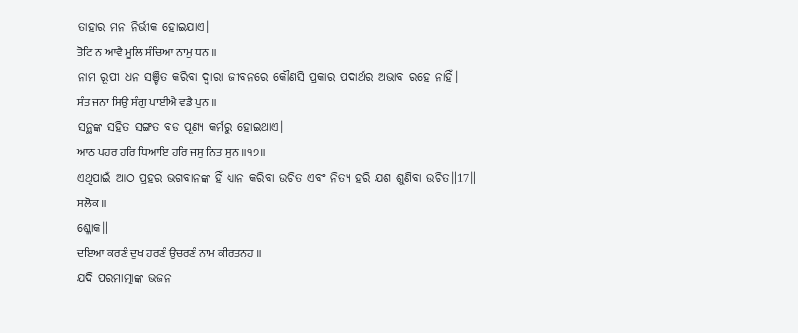ତାହାର ମନ ନିର୍ଭୀକ ହୋଇଯାଏ।
ਤੋਟਿ ਨ ਆਵੈ ਮੂਲਿ ਸੰਚਿਆ ਨਾਮੁ ਧਨ ॥
ନାମ ରୂପୀ ଧନ ସଞ୍ଚିତ କରିବା ଦ୍ଵାରା ଜୀବନରେ କୌଣସି ପ୍ରକାର ପଦାର୍ଥର ଅଭାବ ରହେ ନାହିଁ।
ਸੰਤ ਜਨਾ ਸਿਉ ਸੰਗੁ ਪਾਈਐ ਵਡੈ ਪੁਨ ॥
ସନ୍ଥଙ୍କ ସହିତ ସଙ୍ଗତ ବଡ ପୂଣ୍ୟ କର୍ମରୁ ହୋଇଥାଏ।
ਆਠ ਪਹਰ ਹਰਿ ਧਿਆਇ ਹਰਿ ਜਸੁ ਨਿਤ ਸੁਨ ॥੧੭॥
ଏଥିପାଇଁ ଆଠ ପ୍ରହର ଭଗବାନଙ୍କ ହିଁ ଧ୍ୟାନ କରିବା ଉଚିତ ଏବଂ ନିତ୍ୟ ହରି ଯଶ ଶୁଣିବା ଉଚିତ॥17॥
ਸਲੋਕ ॥
ଶ୍ଳୋକ॥
ਦਇਆ ਕਰਣੰ ਦੁਖ ਹਰਣੰ ਉਚਰਣੰ ਨਾਮ ਕੀਰਤਨਹ ॥
ଯଦି ପରମାତ୍ମାଙ୍କ ଭଜନ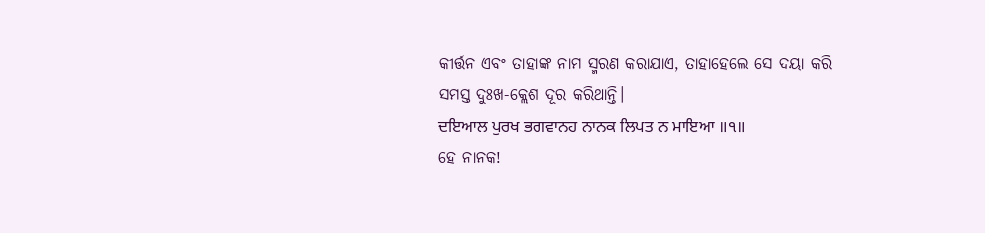କୀର୍ତ୍ତନ ଏବଂ ତାହାଙ୍କ ନାମ ସ୍ମରଣ କରାଯାଏ, ତାହାହେଲେ ସେ ଦୟା କରି ସମସ୍ତ ଦୁଃଖ-କ୍ଲେଶ ଦୂର କରିଥାନ୍ତି।
ਦਇਆਲ ਪੁਰਖ ਭਗਵਾਨਹ ਨਾਨਕ ਲਿਪਤ ਨ ਮਾਇਆ ॥੧॥
ହେ ନାନକ!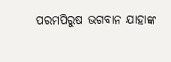ପରମପିରୁଷ ଭଗବାନ ଯାହାଙ୍କ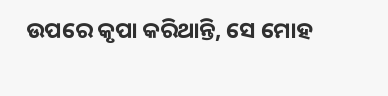ଉପରେ କୃପା କରିଥାନ୍ତି, ସେ ମୋହ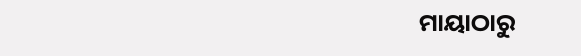ମାୟାଠାରୁ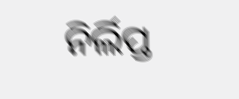ନିର୍ଲିପ୍ତ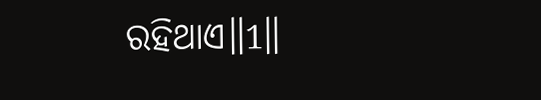ରହିଥାଏ॥1॥